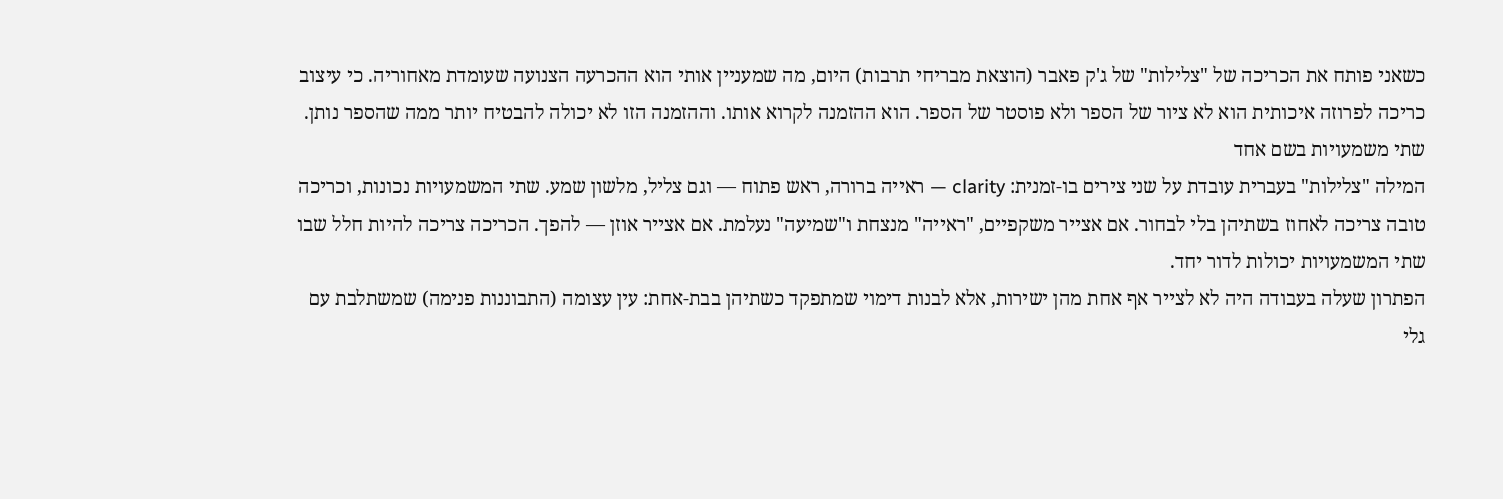כשאני פותח את הכריכה של "צלילות" של ג'ק פאבר (הוצאת מבריחי תרבות) היום, מה שמעניין אותי הוא ההכרעה הצנועה שעומדת מאחוריה. כי עיצוב כריכה לפרוזה איכותית הוא לא ציור של הספר ולא פוסטר של הספר. הוא ההזמנה לקרוא אותו. וההזמנה הזו לא יכולה להבטיח יותר ממה שהספר נותן.
שתי משמעויות בשם אחד
המילה "צלילות" בעברית עובדת על שני צירים בו-זמנית: clarity — ראייה ברורה, ראש פתוח — וגם צליל, מלשון שמע. שתי המשמעויות נכונות, וכריכה טובה צריכה לאחוז בשתיהן בלי לבחור. אם אצייר משקפיים, "ראייה" מנצחת ו"שמיעה" נעלמת. אם אצייר אוזן — להפך. הכריכה צריכה להיות חלל שבו שתי המשמעויות יכולות לדור יחד.
הפתרון שעלה בעבודה היה לא לצייר אף אחת מהן ישירות, אלא לבנות דימוי שמתפקד כשתיהן בבת-אחת: עין עצומה (התבוננות פנימה) שמשתלבת עם גלי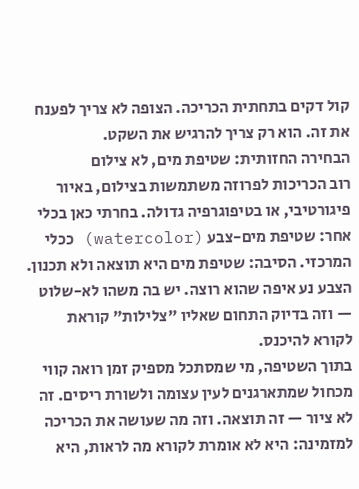קול דקים בתחתית הכריכה. הצופה לא צריך לפענח את זה. הוא רק צריך להרגיש את השקט.
הבחירה החזותית: שטיפת מים, לא צילום
רוב הכריכות לפרוזה משתמשות בצילום, באיור פיגורטיבי, או בטיפוגרפיה גדולה. בחרתי כאן בכלי אחר: שטיפת מים-צבע (watercolor) ככלי המרכזי. הסיבה: שטיפת מים היא תוצאה ולא תכנון. הצבע נע איפה שהוא רוצה. יש בה משהו לא-שלוט — וזה בדיוק התחום שאליו "צלילות" קוראת לקורא להיכנס.
בתוך השטיפה, מי שמסתכל מספיק זמן רואה קווי מכחול שמתארגנים לעין עצומה ולשורת ריסים. זה לא ציור — זה תוצאה. וזה מה שעושה את הכריכה למזמינה: היא לא אומרת לקורא מה לראות, היא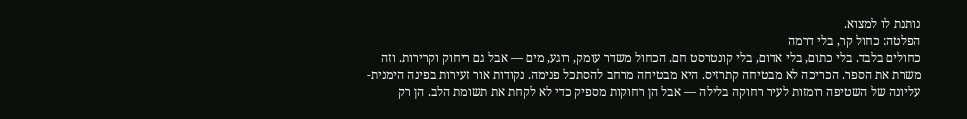נותנת לו למצוא.
הפלטה: כחול קר, בלי דרמה
כחולים בלבד. בלי כתום, בלי אדום, בלי קונטרסט חם. הכחול משדר עומק, רוגע, מים — אבל גם ריחוק וקרירות. וזה משרת את הספר. הכריכה לא מבטיחה קתרזיס. היא מבטיחה מרחב להסתכל פנימה. נקודות אור זעירות בפינה הימנית-עליונה של השטיפה רומזות לעיר רחוקה בלילה — אבל הן רחוקות מספיק כדי לא לקחת את תשומת הלב. הן רק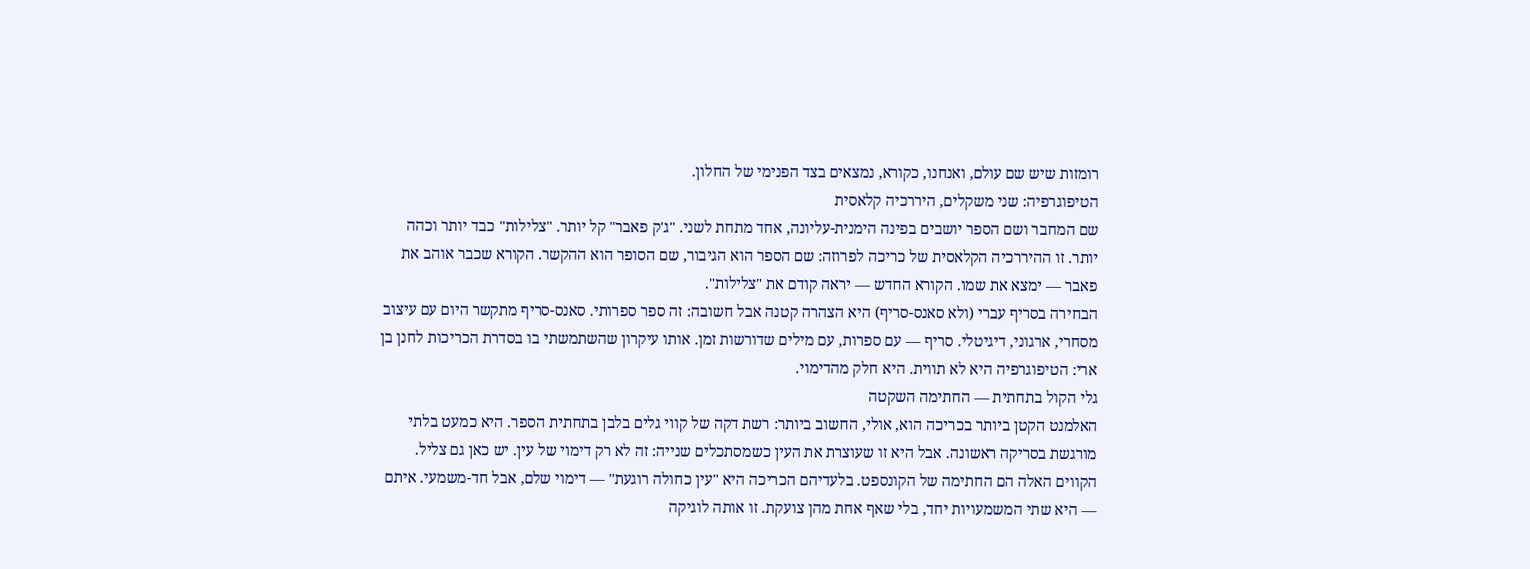רומזות שיש שם עולם, ואנחנו, כקורא, נמצאים בצד הפנימי של החלון.
הטיפוגרפיה: שני משקלים, היררכיה קלאסית
שם המחבר ושם הספר יושבים בפינה הימנית-עליונה, אחד מתחת לשני. "ג'ק פאבר" קל יותר. "צלילות" כבד יותר וכהה יותר. זו ההיררכיה הקלאסית של כריכה לפרוזה: שם הספר הוא הגיבור, שם הסופר הוא ההקשר. הקורא שכבר אוהב את פאבר — ימצא את שמו. הקורא החדש — יראה קודם את "צלילות".
הבחירה בסריף עברי (ולא סאנס-סריף) היא הצהרה קטנה אבל חשובה: זה ספר ספרותי. סאנס-סריף מתקשר היום עם עיצוב מסחרי, ארגוני, דיגיטלי. סריף — עם ספרות, עם מילים שדורשות זמן. אותו עיקרון שהשתמשתי בו בסדרת הכריכות לחנן בן ארי: הטיפוגרפיה היא לא תווית. היא חלק מהדימוי.
גלי הקול בתחתית — החתימה השקטה
האלמנט הקטן ביותר בכריכה הוא, אולי, החשוב ביותר: רשת דקה של קווי גלים בלבן בתחתית הספר. היא כמעט בלתי מורגשת בסריקה ראשונה. אבל היא זו שעוצרת את העין כשמסתכלים שנייה: זה לא רק דימוי של עין. יש כאן גם צליל.
הקווים האלה הם החתימה של הקונספט. בלעדיהם הכריכה היא "עין כחולה רוגעת" — דימוי שלם, אבל חד-משמעי. איתם — היא שתי המשמעויות יחד, בלי שאף אחת מהן צועקת. זו אותה לוגיקה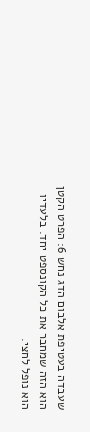שעבדה בעטיפת אלבום הדג נחש 6: הפרט הקטן הוא הזה שמחבר את כל הקונספט יחד. בלעדיו הוא נופל לחצי.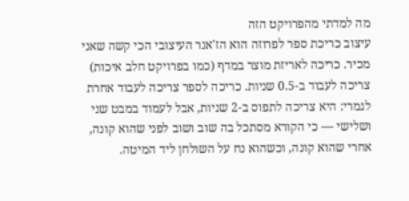מה למדתי מהפרויקט הזה
עיצוב כריכת ספר לפרוזה הוא הז'אנר העיצובי הכי קשה שאני מכיר. כריכה לאריזת מוצר במדף (כמו בפרויקט חלב איכות) צריכה לעבוד ב-0.5 שניות. כריכה לספר צריכה לעבוד אחרת לגמרי: היא צריכה לתפוס ב-2 שניות, אבל לעמוד במבט שני ושלישי — כי הקורא מסתכל בה שוב ושוב לפני שהוא קונה, אחרי שהוא קונה, וכשהוא נח על השולחן ליד המיטה.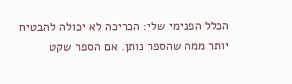הכלל הפנימי שלי: הכריכה לא יכולה להבטיח יותר ממה שהספר נותן. אם הספר שקט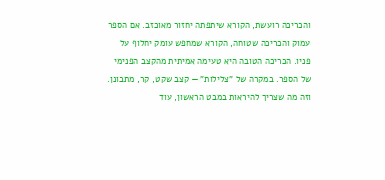והכריכה רועשת, הקורא שיתפתה יחזור מאוכזב. אם הספר עמוק והכריכה שטוחה, הקורא שמחפש עומק יחלוף על פניו. הכריכה הטובה היא טעימה אמיתית מהקצב הפנימי של הספר. במקרה של "צלילות" — קצב שקט, קר, מתבונן. וזה מה שצריך להיראות במבט הראשון, עוד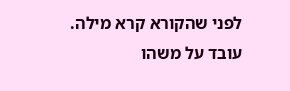לפני שהקורא קרא מילה.
עובד על משהו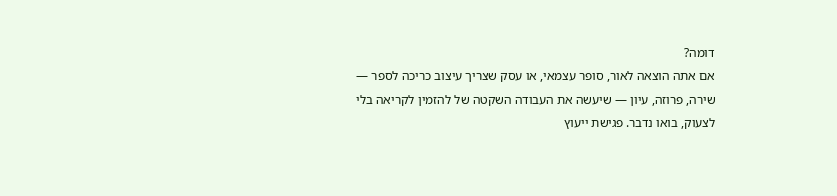דומה?
אם אתה הוצאה לאור, סופר עצמאי, או עסק שצריך עיצוב כריכה לספר — שירה, פרוזה, עיון — שיעשה את העבודה השקטה של להזמין לקריאה בלי לצעוק, בואו נדבר. פגישת ייעוץ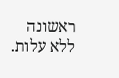ראשונה ללא עלות.